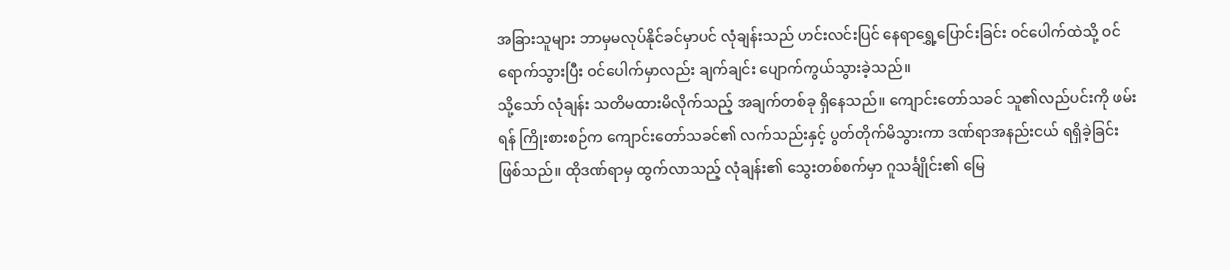အခြားသူများ ဘာမှမလုပ်နိုင်ခင်မှာပင် လုံချန်းသည် ဟင်းလင်းပြင် နေရာရွှေ့ပြောင်းခြင်း ဝင်ပေါက်ထဲသို့ ဝင်ရောက်သွားပြီး ဝင်ပေါက်မှာလည်း ချက်ချင်း ပျောက်ကွယ်သွားခဲ့သည်။
သို့သော် လုံချန်း သတိမထားမိလိုက်သည့် အချက်တစ်ခု ရှိနေသည်။ ကျောင်းတော်သခင် သူ၏လည်ပင်းကို ဖမ်းရန် ကြိုးစားစဉ်က ကျောင်းတော်သခင်၏ လက်သည်းနှင့် ပွတ်တိုက်မိသွားကာ ဒဏ်ရာအနည်းငယ် ရရှိခဲ့ခြင်း ဖြစ်သည်။ ထိုဒဏ်ရာမှ ထွက်လာသည့် လုံချန်း၏ သွေးတစ်စက်မှာ ဂူသင်္ချိုင်း၏ မြေ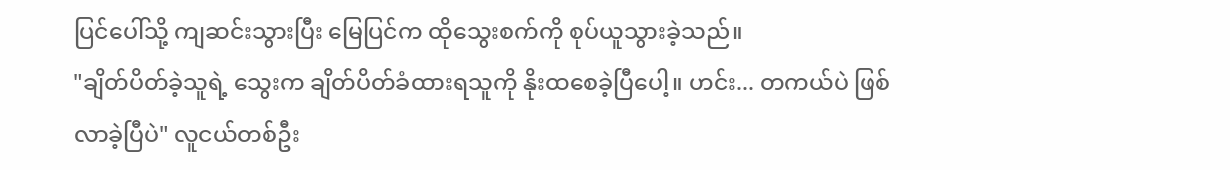ပြင်ပေါ်သို့ ကျဆင်းသွားပြီး မြေပြင်က ထိုသွေးစက်ကို စုပ်ယူသွားခဲ့သည်။
"ချိတ်ပိတ်ခဲ့သူရဲ့ သွေးက ချိတ်ပိတ်ခံထားရသူကို နိုးထစေခဲ့ပြီပေါ့။ ဟင်း... တကယ်ပဲ ဖြစ်လာခဲ့ပြီပဲ" လူငယ်တစ်ဦး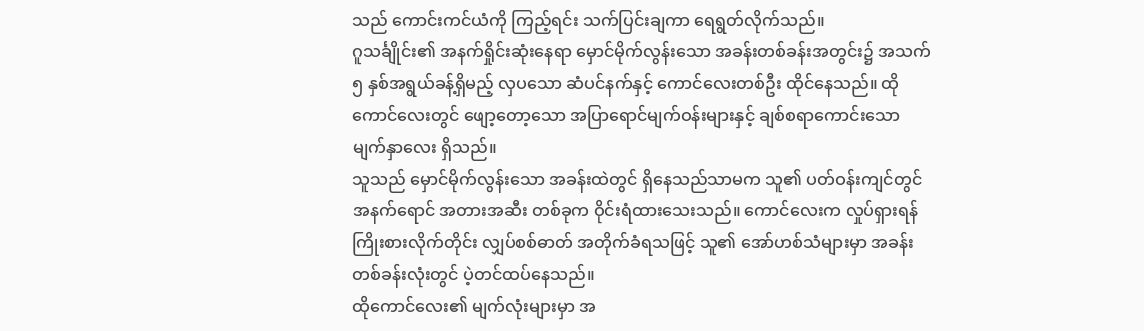သည် ကောင်းကင်ယံကို ကြည့်ရင်း သက်ပြင်းချကာ ရေရွတ်လိုက်သည်။
ဂူသင်္ချိုင်း၏ အနက်ရှိုင်းဆုံးနေရာ မှောင်မိုက်လွန်းသော အခန်းတစ်ခန်းအတွင်း၌ အသက် ၅ နှစ်အရွယ်ခန့်ရှိမည့် လှပသော ဆံပင်နက်နှင့် ကောင်လေးတစ်ဦး ထိုင်နေသည်။ ထိုကောင်လေးတွင် ဖျော့တော့သော အပြာရောင်မျက်ဝန်းများနှင့် ချစ်စရာကောင်းသော မျက်နှာလေး ရှိသည်။
သူသည် မှောင်မိုက်လွန်းသော အခန်းထဲတွင် ရှိနေသည်သာမက သူ၏ ပတ်ဝန်းကျင်တွင် အနက်ရောင် အတားအဆီး တစ်ခုက ဝိုင်းရံထားသေးသည်။ ကောင်လေးက လှုပ်ရှားရန် ကြိုးစားလိုက်တိုင်း လျှပ်စစ်ဓာတ် အတိုက်ခံရသဖြင့် သူ၏ အော်ဟစ်သံများမှာ အခန်းတစ်ခန်းလုံးတွင် ပဲ့တင်ထပ်နေသည်။
ထိုကောင်လေး၏ မျက်လုံးများမှာ အ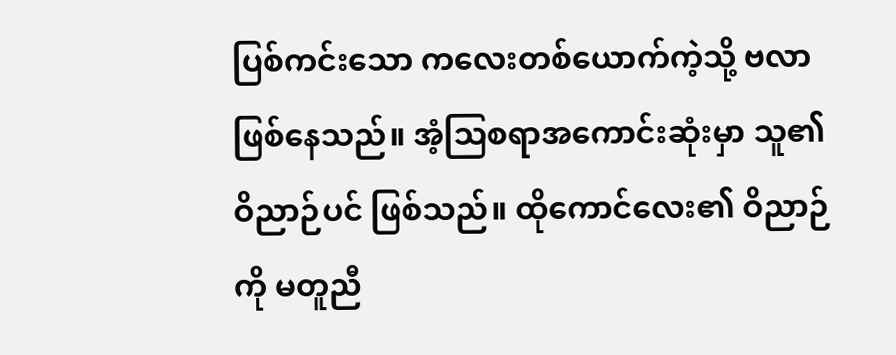ပြစ်ကင်းသော ကလေးတစ်ယောက်ကဲ့သို့ ဗလာဖြစ်နေသည်။ အံ့သြစရာအကောင်းဆုံးမှာ သူ၏ ဝိညာဉ်ပင် ဖြစ်သည်။ ထိုကောင်လေး၏ ဝိညာဉ်ကို မတူညီ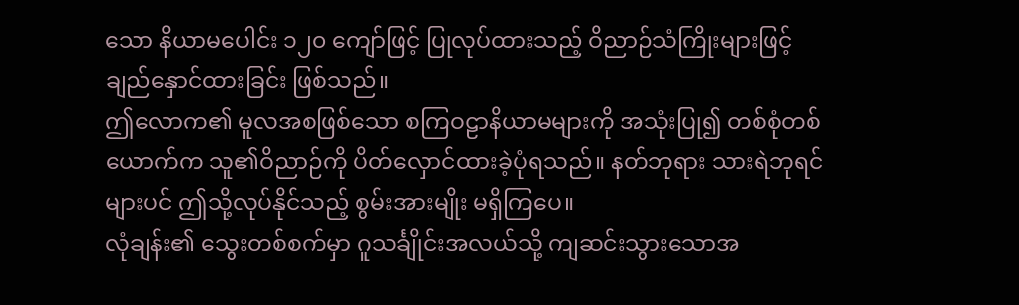သော နိယာမပေါင်း ၁၂၀ ကျော်ဖြင့် ပြုလုပ်ထားသည့် ဝိညာဉ်သံကြိုးများဖြင့် ချည်နှောင်ထားခြင်း ဖြစ်သည်။
ဤလောက၏ မူလအစဖြစ်သော စကြဝဠာနိယာမများကို အသုံးပြု၍ တစ်စုံတစ်ယောက်က သူ၏ဝိညာဉ်ကို ပိတ်လှောင်ထားခဲ့ပုံရသည်။ နတ်ဘုရား သားရဲဘုရင်များပင် ဤသို့လုပ်နိုင်သည့် စွမ်းအားမျိုး မရှိကြပေ။
လုံချန်း၏ သွေးတစ်စက်မှာ ဂူသင်္ချိုင်းအလယ်သို့ ကျဆင်းသွားသောအ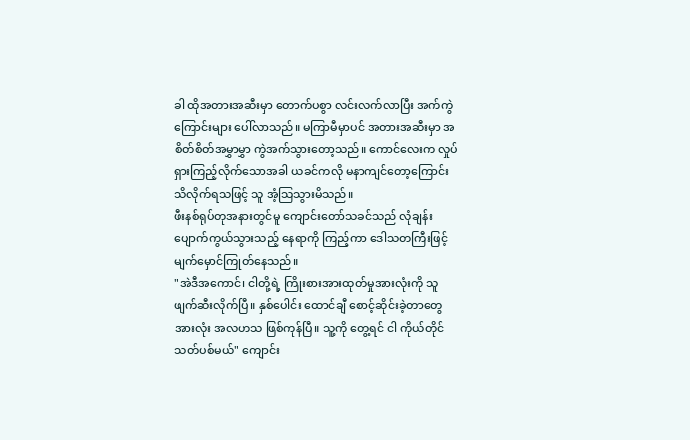ခါ ထိုအတားအဆီးမှာ တောက်ပစွာ လင်းလက်လာပြီး အက်ကွဲကြောင်းများ ပေါ်လာသည်။ မကြာမီမှာပင် အတားအဆီးမှာ အစိတ်စိတ်အမွှာမွှာ ကွဲအက်သွားတော့သည်။ ကောင်လေးက လှုပ်ရှားကြည့်လိုက်သောအခါ ယခင်ကလို မနာကျင်တော့ကြောင်း သိလိုက်ရသဖြင့် သူ အံ့သြသွားမိသည်။
ဖီးနစ်ရုပ်တုအနားတွင်မူ ကျောင်းတော်သခင်သည် လုံချန်း ပျောက်ကွယ်သွားသည့် နေရာကို ကြည့်ကာ ဒေါသတကြီးဖြင့် မျက်မှောင်ကြုတ်နေသည်။
"အဲဒီအကောင်၊ ငါတို့ရဲ့ ကြိုးစားအားထုတ်မှုအားလုံးကို သူ ဖျက်ဆီးလိုက်ပြီ။ နှစ်ပေါင်း ထောင်ချီ စောင့်ဆိုင်းခဲ့တာတွေ အားလုံး အလဟသ ဖြစ်ကုန်ပြီ။ သူ့ကို တွေ့ရင် ငါ ကိုယ်တိုင် သတ်ပစ်မယ်" ကျောင်း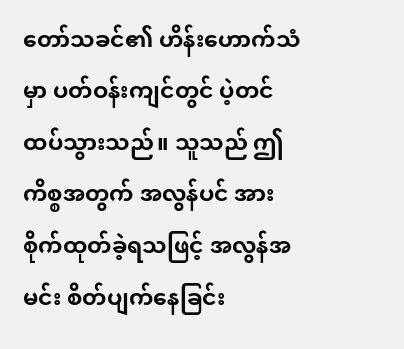တော်သခင်၏ ဟိန်းဟောက်သံမှာ ပတ်ဝန်းကျင်တွင် ပဲ့တင်ထပ်သွားသည်။ သူသည် ဤကိစ္စအတွက် အလွန်ပင် အားစိုက်ထုတ်ခဲ့ရသဖြင့် အလွန်အမင်း စိတ်ပျက်နေခြင်း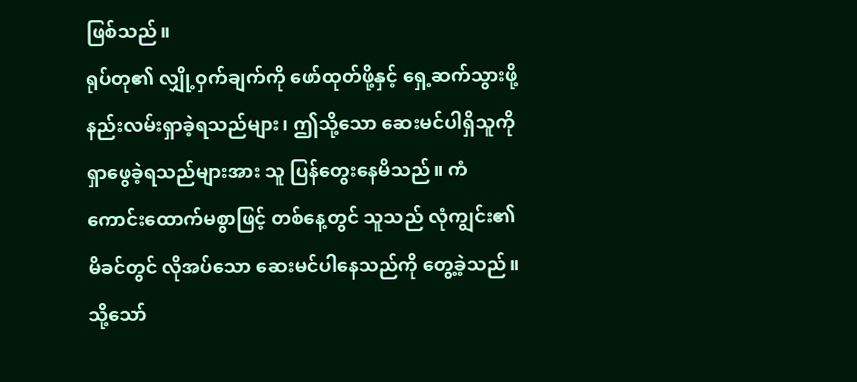ဖြစ်သည်။
ရုပ်တု၏ လျှို့ဝှက်ချက်ကို ဖော်ထုတ်ဖို့နှင့် ရှေ့ဆက်သွားဖို့ နည်းလမ်းရှာခဲ့ရသည်များ၊ ဤသို့သော ဆေးမင်ပါရှိသူကို ရှာဖွေခဲ့ရသည်များအား သူ ပြန်တွေးနေမိသည်။ ကံကောင်းထောက်မစွာဖြင့် တစ်နေ့တွင် သူသည် လုံကျွင်း၏မိခင်တွင် လိုအပ်သော ဆေးမင်ပါနေသည်ကို တွေ့ခဲ့သည်။ သို့သော်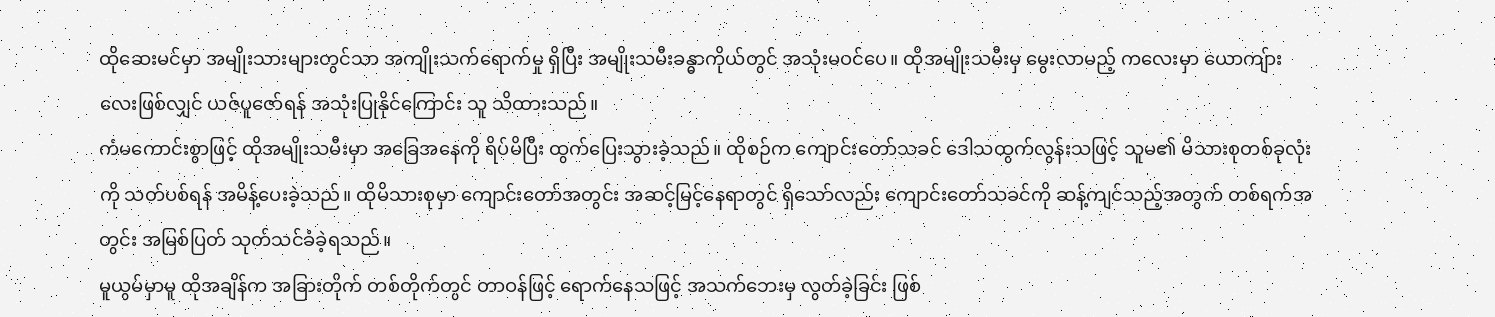ထိုဆေးမင်မှာ အမျိုးသားများတွင်သာ အကျိုးသက်ရောက်မှု ရှိပြီး အမျိုးသမီးခန္ဓာကိုယ်တွင် အသုံးမဝင်ပေ။ ထိုအမျိုးသမီးမှ မွေးလာမည့် ကလေးမှာ ယောကျ်ားလေးဖြစ်လျှင် ယဇ်ပူဇော်ရန် အသုံးပြုနိုင်ကြောင်း သူ သိထားသည်။
ကံမကောင်းစွာဖြင့် ထိုအမျိုးသမီးမှာ အခြေအနေကို ရိပ်မိပြီး ထွက်ပြေးသွားခဲ့သည်။ ထိုစဉ်က ကျောင်းတော်သခင် ဒေါသထွက်လွန်းသဖြင့် သူမ၏ မိသားစုတစ်ခုလုံးကို သတ်ပစ်ရန် အမိန့်ပေးခဲ့သည်။ ထိုမိသားစုမှာ ကျောင်းတော်အတွင်း အဆင့်မြင့်နေရာတွင် ရှိသော်လည်း ကျောင်းတော်သခင်ကို ဆန့်ကျင်သည့်အတွက် တစ်ရက်အတွင်း အမြစ်ပြတ် သုတ်သင်ခံခဲ့ရသည်။
မူယွမ်မှာမူ ထိုအချိန်က အခြားတိုက် တစ်တိုက်တွင် တာဝန်ဖြင့် ရောက်နေသဖြင့် အသက်ဘေးမှ လွတ်ခဲ့ခြင်း ဖြစ်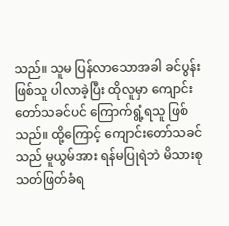သည်။ သူမ ပြန်လာသောအခါ ခင်ပွန်းဖြစ်သူ ပါလာခဲ့ပြီး ထိုလူမှာ ကျောင်းတော်သခင်ပင် ကြောက်ရွံ့ရသူ ဖြစ်သည်။ ထို့ကြောင့် ကျောင်းတော်သခင်သည် မူယွမ်အား ရန်မပြုရဲဘဲ မိသားစု သတ်ဖြတ်ခံရ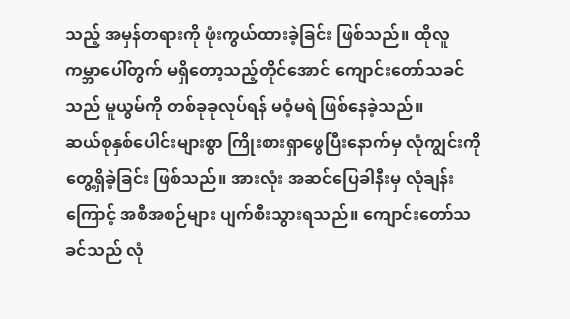သည့် အမှန်တရားကို ဖုံးကွယ်ထားခဲ့ခြင်း ဖြစ်သည်။ ထိုလူ ကမ္ဘာပေါ်တွက် မရှိတော့သည့်တိုင်အောင် ကျောင်းတော်သခင်သည် မူယွမ်ကို တစ်ခုခုလုပ်ရန် မဝံ့မရဲ ဖြစ်နေခဲ့သည်။
ဆယ်စုနှစ်ပေါင်းများစွာ ကြိုးစားရှာဖွေပြီးနောက်မှ လုံကျွင်းကို တွေ့ရှိခဲ့ခြင်း ဖြစ်သည်။ အားလုံး အဆင်ပြေခါနီးမှ လုံချန်းကြောင့် အစီအစဉ်များ ပျက်စီးသွားရသည်။ ကျောင်းတော်သခင်သည် လုံ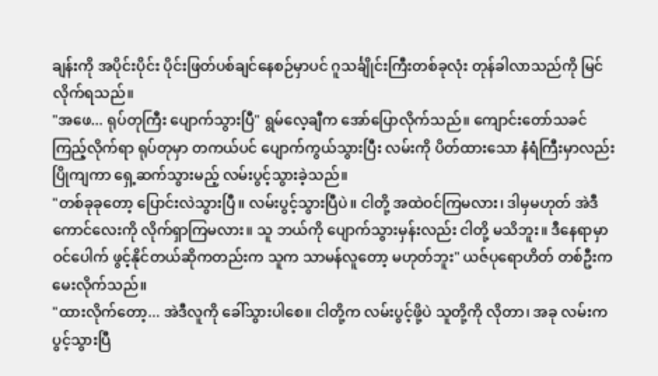ချန်းကို အပိုင်းပိုင်း ပိုင်းဖြတ်ပစ်ချင်နေစဉ်မှာပင် ဂူသင်္ချိုင်းကြီးတစ်ခုလုံး တုန်ခါလာသည်ကို မြင်လိုက်ရသည်။
"အဖေ... ရုပ်တုကြီး ပျောက်သွားပြီ" ရွမ်လေ့ချီက အော်ပြောလိုက်သည်။ ကျောင်းတော်သခင် ကြည့်လိုက်ရာ ရုပ်တုမှာ တကယ်ပင် ပျောက်ကွယ်သွားပြီး လမ်းကို ပိတ်ထားသော နံရံကြီးမှာလည်း ပြိုကျကာ ရှေ့ဆက်သွားမည့် လမ်းပွင့်သွားခဲ့သည်။
"တစ်ခုခုတော့ ပြောင်းလဲသွားပြီ။ လမ်းပွင့်သွားပြီပဲ။ ငါတို့ အထဲဝင်ကြမလား၊ ဒါမှမဟုတ် အဲဒီကောင်လေးကို လိုက်ရှာကြမလား။ သူ ဘယ်ကို ပျောက်သွားမှန်းလည်း ငါတို့ မသိဘူး။ ဒီနေရာမှာ ဝင်ပေါက် ဖွင့်နိုင်တယ်ဆိုကတည်းက သူက သာမန်လူတော့ မဟုတ်ဘူး" ယဇ်ပုရောဟိတ် တစ်ဦးက မေးလိုက်သည်။
"ထားလိုက်တော့... အဲဒီလူကို ခေါ်သွားပါစေ။ ငါတို့က လမ်းပွင့်ဖို့ပဲ သူတို့ကို လိုတာ၊ အခု လမ်းက ပွင့်သွားပြီ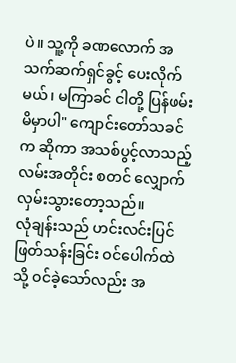ပဲ။ သူ့ကို ခဏလောက် အသက်ဆက်ရှင်ခွင့် ပေးလိုက်မယ်၊ မကြာခင် ငါတို့ ပြန်ဖမ်းမိမှာပါ" ကျောင်းတော်သခင်က ဆိုကာ အသစ်ပွင့်လာသည့် လမ်းအတိုင်း စတင် လျှောက်လှမ်းသွားတော့သည်။
လုံချန်းသည် ဟင်းလင်းပြင် ဖြတ်သန်းခြင်း ဝင်ပေါက်ထဲသို့ ဝင်ခဲ့သော်လည်း အ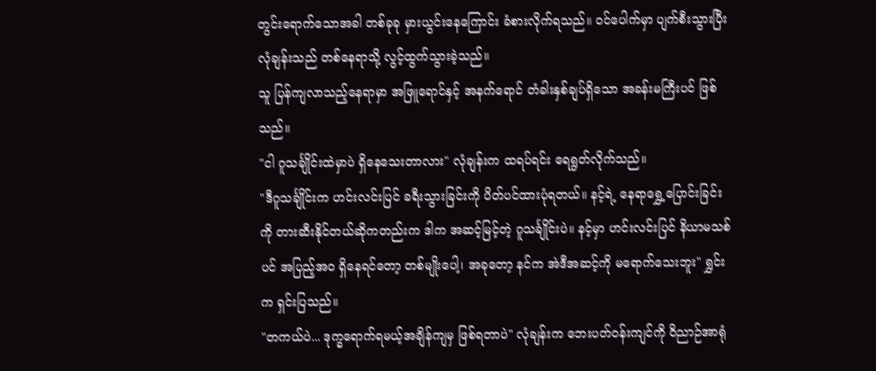တွင်းရောက်သောအခါ တစ်ခုခု မှားယွင်းနေကြောင်း ခံစားလိုက်ရသည်။ ဝင်ပေါက်မှာ ပျက်စီးသွားပြီး လုံချန်းသည် တစ်နေရာသို့ လွင့်ထွက်သွားခဲ့သည်။
သူ ပြန်ကျလာသည့်နေရာမှာ အဖြူရောင်နှင့် အနက်ရောင် တံခါးနှစ်ချပ်ရှိသော အခန်းမကြီးပင် ဖြစ်သည်။
"ငါ ဂူသင်္ချိုင်းထဲမှာပဲ ရှိနေသေးတာလား" လုံချန်းက ထရပ်ရင်း ရေရွတ်လိုက်သည်။
"ဒီဂူသင်္ချိုင်းက ဟင်းလင်းပြင် ခရီးသွားခြင်းကို ပိတ်ပင်ထားပုံရတယ်။ နင့်ရဲ့ နေရာရွှေ့ပြောင်းခြင်းကို တားဆီးနိုင်တယ်ဆိုကတည်းက ဒါက အဆင့်မြင့်တဲ့ ဂူသင်္ချိုင်းပဲ။ နင့်မှာ ဟင်းလင်းပြင် နိယာမသစ်ပင် အပြည့်အဝ ရှိနေရင်တော့ တစ်မျိုးပေါ့၊ အခုတော့ နင်က အဲဒီအဆင့်ကို မရောက်သေးဘူး" ရွှင်းက ရှင်းပြသည်။
"တကယ်ပဲ... ဒုက္ခရောက်ရမယ့်အချိန်ကျမှ ဖြစ်ရတာပဲ" လုံချန်းက ဘေးပတ်ဝန်းကျင်ကို ဝိညာဉ်အာရုံ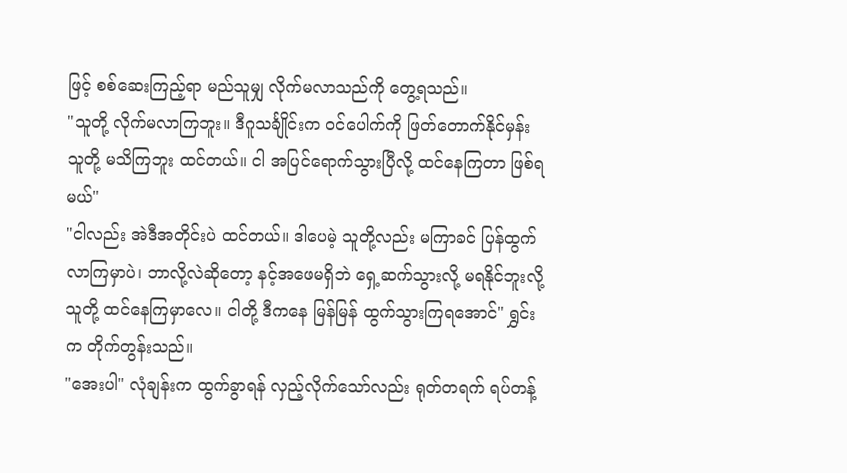ဖြင့် စစ်ဆေးကြည့်ရာ မည်သူမျှ လိုက်မလာသည်ကို တွေ့ရသည်။
"သူတို့ လိုက်မလာကြဘူး။ ဒီဂူသင်္ချိုင်းက ဝင်ပေါက်ကို ဖြတ်တောက်နိုင်မှန်း သူတို့ မသိကြဘူး ထင်တယ်။ ငါ အပြင်ရောက်သွားပြီလို့ ထင်နေကြတာ ဖြစ်ရမယ်"
"ငါလည်း အဲဒီအတိုင်းပဲ ထင်တယ်။ ဒါပေမဲ့ သူတို့လည်း မကြာခင် ပြန်ထွက်လာကြမှာပဲ၊ ဘာလို့လဲဆိုတော့ နင့်အဖေမရှိဘဲ ရှေ့ဆက်သွားလို့ မရနိုင်ဘူးလို့ သူတို့ ထင်နေကြမှာလေ။ ငါတို့ ဒီကနေ မြန်မြန် ထွက်သွားကြရအောင်" ရွှင်းက တိုက်တွန်းသည်။
"အေးပါ" လုံချန်းက ထွက်ခွာရန် လှည့်လိုက်သော်လည်း ရုတ်တရက် ရပ်တန့်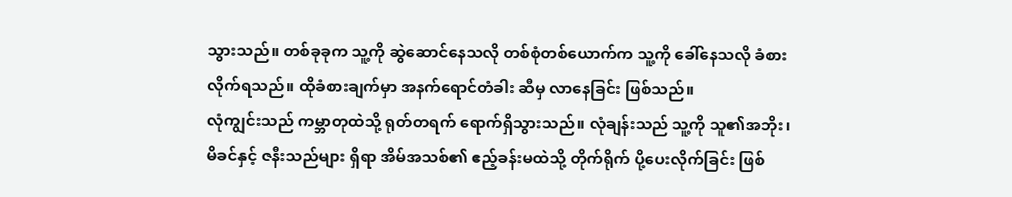သွားသည်။ တစ်ခုခုက သူ့ကို ဆွဲဆောင်နေသလို တစ်စုံတစ်ယောက်က သူ့ကို ခေါ်နေသလို ခံစားလိုက်ရသည်။ ထိုခံစားချက်မှာ အနက်ရောင်တံခါး ဆီမှ လာနေခြင်း ဖြစ်သည်။
လုံကျွင်းသည် ကမ္ဘာတုထဲသို့ ရုတ်တရက် ရောက်ရှိသွားသည်။ လုံချန်းသည် သူ့ကို သူ၏အဘိုး၊ မိခင်နှင့် ဇနီးသည်များ ရှိရာ အိမ်အသစ်၏ ဧည့်ခန်းမထဲသို့ တိုက်ရိုက် ပို့ပေးလိုက်ခြင်း ဖြစ်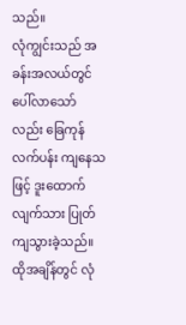သည်။
လုံကျွင်းသည် အခန်းအလယ်တွင် ပေါ်လာသော်လည်း ခြေကုန်လက်ပန်း ကျနေသဖြင့် ဒူးထောက်လျက်သား ပြုတ်ကျသွားခဲ့သည်။ ထိုအချိန်တွင် လုံ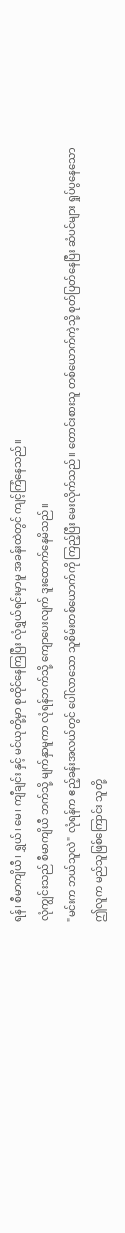ရန်၊ စီမာကျိယီ၊ ရွှယ်၊ မေ၊ ကျီချင်း နှင့် မင်ယုတို့မှာ စုထိုင်နေကြပြီး လုံရွှယ်ရင်းမှာမူ အခန်းထဲတွင် ကျင့်ကြံနေသည်။
လုံကျွင်းသည် စီမာကျိယီ ဘက်သို့ မျက်နှာမူကာ လုံရန်ဘက်သို့ ကျောပေးလျက် ဒူးထောက်နေမိသည်။
"မင်းက ဘယ်သူလဲ" လုံရန်က ဧည့်ခန်းအလယ်တွင် ပေါ်လာသော သူစိမ်းတစ်ယောက်ကို ကြည့်ပြီး မေးလိုက်သည်။ တောင်းစားသူ တစ်ယောက်ကဲ့သို့ စုတ်ပြတ်နေပြီး ဆံပင်များ ရှုပ်ပွနေသော ဤလူက မည်သူဖြစ်ကြောင်း သူတို့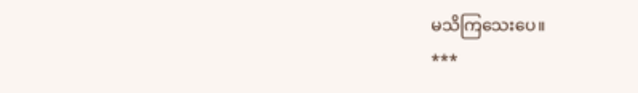မသိကြသေးပေ။
***